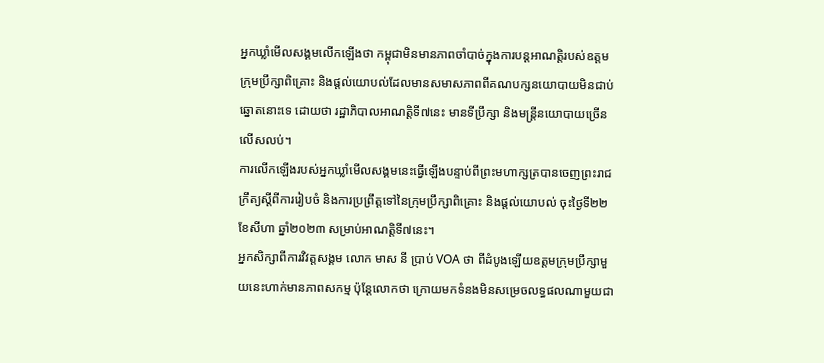អ្នកឃ្លាំមើលសង្គមលើកឡើងថា កម្ពុជាមិនមានភាពចាំបាច់ក្នុងការបន្តអាណត្តិរបស់ឧត្តមក្រុមប្រឹក្សាពិគ្រោះ និងផ្តល់យោបល់ដែលមានសមាសភាពពីគណបក្សនយោបាយមិនជាប់ឆ្នោតនោះទេ ដោយថា រដ្ឋាភិបាលអាណត្តិទី៧នេះ មានទីប្រឹក្សា និងមន្ត្រីនយោបាយច្រើនលើសលប់។
ការលើកឡើងរបស់អ្នកឃ្លាំមើលសង្គមនេះធ្វើឡើងបន្ទាប់ពីព្រះមហាក្សត្របានចេញព្រះរាជក្រឹត្យស្តីពីការរៀបចំ និងការប្រព្រឹត្តទៅនៃក្រុមប្រឹក្សាពិគ្រោះ និងផ្តល់យោបល់ ចុះថ្ងៃទី២២ ខែសីហា ឆ្នាំ២០២៣ សម្រាប់អាណត្តិទី៧នេះ។
អ្នកសិក្សាពីការវិវត្តសង្គម លោក មាស នី ប្រាប់ VOA ថា ពីដំបូងឡើយឧត្តមក្រុមប្រឹក្សាមួយនេះហាក់មានភាពសកម្ម ប៉ុន្តែលោកថា ក្រោយមកទំនងមិនសម្រេចលទ្ធផលណាមួយជា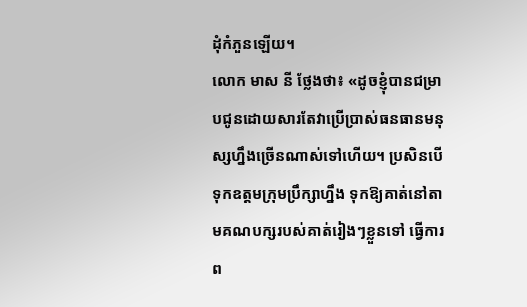ដុំកំភួនឡើយ។
លោក មាស នី ថ្លែងថា៖ «ដូចខ្ញុំបានជម្រាបជូនដោយសារតែវាប្រើប្រាស់ធនធានមនុស្សហ្នឹងច្រើនណាស់ទៅហើយ។ ប្រសិនបើទុកឧត្តមក្រុមប្រឹក្សាហ្នឹង ទុកឱ្យគាត់នៅតាមគណបក្សរបស់គាត់រៀងៗខ្លួនទៅ ធ្វើការព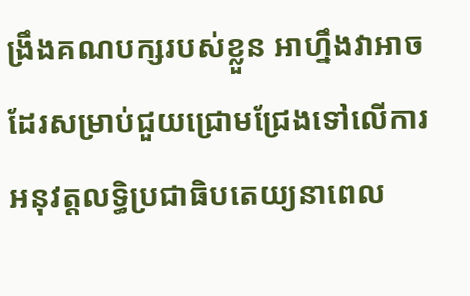ង្រឹងគណបក្សរបស់ខ្លួន អាហ្នឹងវាអាចដែរសម្រាប់ជួយជ្រោមជ្រែងទៅលើការអនុវត្តលទ្ធិប្រជាធិបតេយ្យនាពេល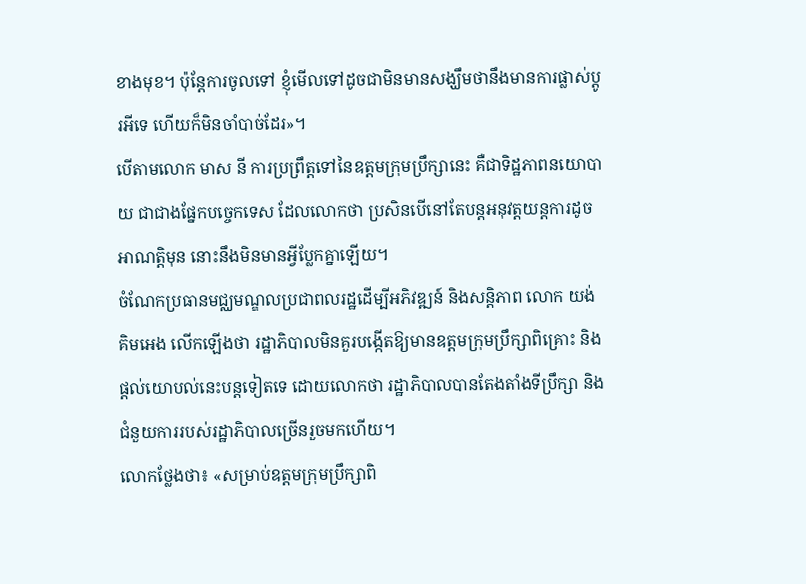ខាងមុខ។ ប៉ុន្តែការចូលទៅ ខ្ញុំមើលទៅដូចជាមិនមានសង្ឃឹមថានឹងមានការផ្លាស់ប្តូរអីទេ ហើយក៏មិនចាំបាច់ដែរ»។
បើតាមលោក មាស នី ការប្រព្រឹត្តទៅនៃឧត្តមក្រុមប្រឹក្សានេះ គឺជាទិដ្ឋភាពនយោបាយ ជាជាងផ្នែកបច្ចេកទេស ដែលលោកថា ប្រសិនបើនៅតែបន្តអនុវត្តយន្តការដូចអាណត្តិមុន នោះនឹងមិនមានអ្វីប្លែកគ្នាឡើយ។
ចំណែកប្រធានមជ្ឈមណ្ឌលប្រជាពលរដ្ឋដើម្បីអភិវឌ្ឍន៍ និងសន្តិភាព លោក យង់ គិមអេង លើកឡើងថា រដ្ឋាភិបាលមិនគួរបង្កើតឱ្យមានឧត្តមក្រុមប្រឹក្សាពិគ្រោះ និងផ្តល់យោបល់នេះបន្តទៀតទេ ដោយលោកថា រដ្ឋាភិបាលបានតែងតាំងទីប្រឹក្សា និងជំនួយការរបស់រដ្ឋាភិបាលច្រើនរួចមកហើយ។
លោកថ្លែងថា៖ «សម្រាប់ឧត្តមក្រុមប្រឹក្សាពិ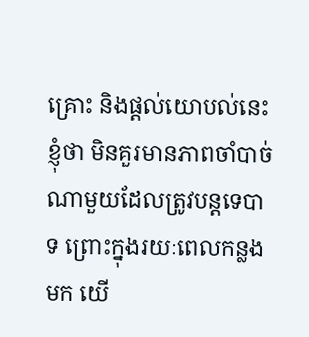គ្រោះ និងផ្តល់យោបល់នេះ ខ្ញុំថា មិនគួរមានភាពចាំបាច់ណាមួយដែលត្រូវបន្តទេបាទ ព្រោះក្នុងរយៈពេលកន្លងមក យើ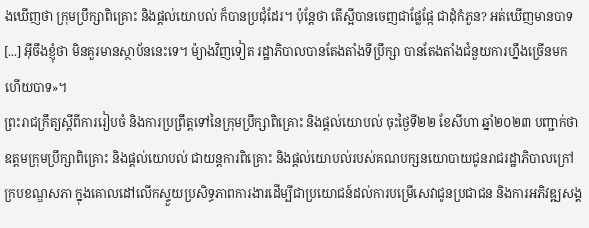ងឃើញថា ក្រុមប្រឹក្សាពិគ្រោះ និងផ្តល់យោបល់ ក៏បានប្រជុំដែរ។ ប៉ុន្តែថា តើស្អីបានចេញជាផ្លែផ្កែ ជាដុំកំភួន? អត់ឃើញមានបាទ [...] អ៊ីចឹងខ្ញុំថា មិនគួរមានស្ថាប័ននេះទេ។ ម៉្យាងវិញទៀត រដ្ឋាភិបាលបានតែងតាំងទីប្រឹក្សា បានតែងតាំងជំនួយការហ្នឹងច្រើនមកហើយបាទ»។
ព្រះរាជក្រឹត្យស្តីពីការរៀបចំ និងការប្រព្រឹត្តទៅនៃក្រុមប្រឹក្សាពិគ្រោះ និងផ្តល់យោបល់ ចុះថ្ងៃទី២២ ខែសីហា ឆ្នាំ២០២៣ បញ្ជាក់ថា ឧត្តមក្រុមប្រឹក្សាពិគ្រោះ និងផ្តល់យោបល់ ជាយន្តការពិគ្រោះ និងផ្តល់យោបល់របស់គណបក្សនយោបាយជូនរាជរដ្ឋាភិបាលក្រៅក្របខណ្ឌសភា ក្នុងគោលដៅលើកស្ទួយប្រសិទ្ធភាពការងារដើម្បីជាប្រយោជន៍ដល់ការបម្រើសេវាជូនប្រជាជន និងការអភិវឌ្ឍសង្គ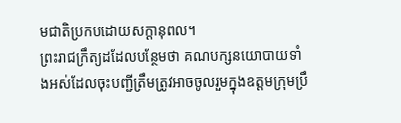មជាតិប្រកបដោយសក្តានុពល។
ព្រះរាជក្រឹត្យដដែលបន្ថែមថា គណបក្សនយោបាយទាំងអស់ដែលចុះបញ្ជីត្រឹមត្រូវអាចចូលរួមក្នុងឧត្ដមក្រុមប្រឹ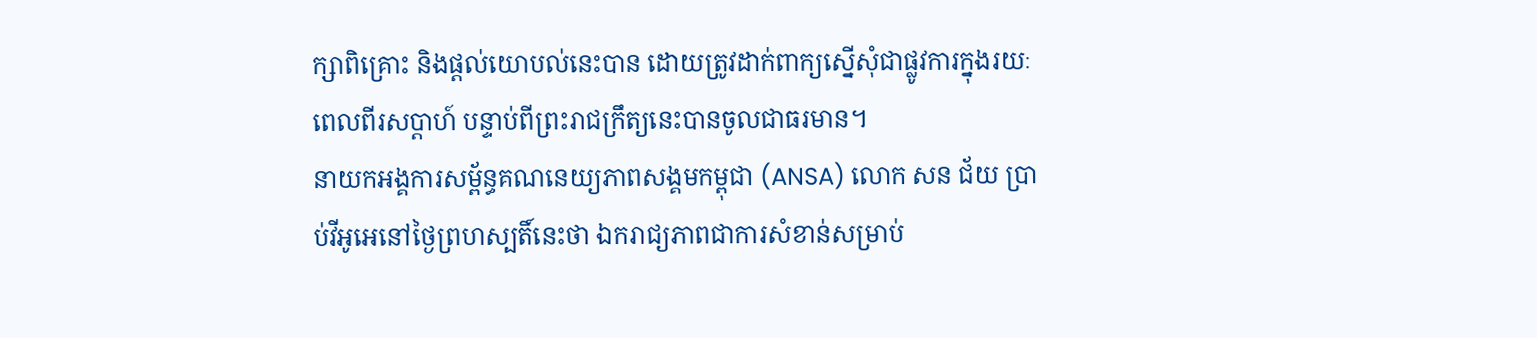ក្សាពិគ្រោះ និងផ្ដល់យោបល់នេះបាន ដោយត្រូវដាក់ពាក្យស្នើសុំជាផ្លូវការក្នុងរយៈពេលពីរសប្តាហ៍ បន្ទាប់ពីព្រះរាជក្រឹត្យនេះបានចូលជាធរមាន។
នាយកអង្គការសម្ព័ន្ធគណនេយ្យភាពសង្គមកម្ពុជា (ANSA) លោក សន ជ័យ ប្រាប់វីអូអេនៅថ្ងៃព្រហស្បតិ៍នេះថា ឯករាជ្យភាពជាការសំខាន់សម្រាប់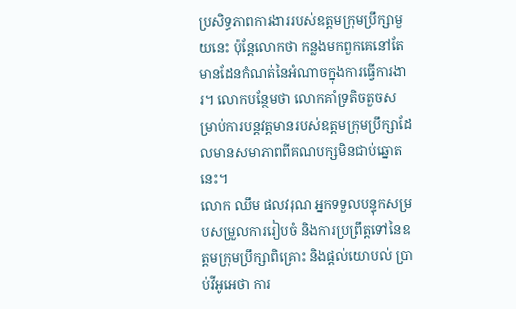ប្រសិទ្ធភាពការងាររបស់ឧត្តមក្រុមប្រឹក្សាមួយនេះ ប៉ុន្តែលោកថា កន្លងមកពួកគេនៅតែមានដែនកំណត់នៃអំណាចក្នុងការធ្វើការងារ។ លោកបន្ថែមថា លោកគាំទ្រតិចតួចសម្រាប់ការបន្តវត្តមានរបស់ឧត្តមក្រុមប្រឹក្សាដែលមានសមាភាពពីគណបក្សមិនជាប់ឆ្នោតនេះ។
លោក ឈឹម ផលវរុណ អ្នកទទួលបន្ទុកសម្របសម្រួលការរៀបចំ និងការប្រព្រឹត្តទៅនៃឧត្តមក្រុមប្រឹក្សាពិគ្រោះ និងផ្តល់យោបល់ ប្រាប់វីអូអេថា ការ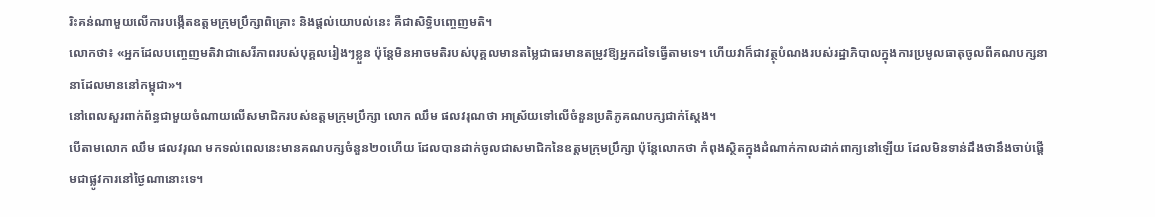រិះគន់ណាមួយលើការបង្កើតឧត្តមក្រុមប្រឹក្សាពិគ្រោះ និងផ្តល់យោបល់នេះ គឺជាសិទ្ធិបញ្ចេញមតិ។
លោកថា៖ «អ្នកដែលបញ្ចេញមតិវាជាសេរីភាពរបស់បុគ្គលរៀងៗខ្លួន ប៉ុន្តែមិនអាចមតិរបស់បុគ្គលមានតម្លៃជាធរមានតម្រូវឱ្យអ្នកដទៃធ្វើតាមទេ។ ហើយវាក៏ជាវត្ថុបំណងរបស់រដ្ឋាភិបាលក្នុងការប្រមូលធាតុចូលពីគណបក្សនានាដែលមាននៅកម្ពុជា»។
នៅពេលសួរពាក់ព័ន្ធជាមួយចំណាយលើសមាជិករបស់ឧត្តមក្រុមប្រឹក្សា លោក ឈឹម ផលវរុណថា អាស្រ័យទៅលើចំនួនប្រតិភូគណបក្សជាក់ស្តែង។
បើតាមលោក ឈឹម ផលវរុណ មកទល់ពេលនេះមានគណបក្សចំនួន២០ហើយ ដែលបានដាក់ចូលជាសមាជិកនៃឧត្តមក្រុមប្រឹក្សា ប៉ុន្តែលោកថា កំពុងស្ថិតក្នុងដំណាក់កាលដាក់ពាក្យនៅឡើយ ដែលមិនទាន់ដឹងថានឹងចាប់ផ្តើមជាផ្លូវការនៅថ្ងៃណានោះទេ។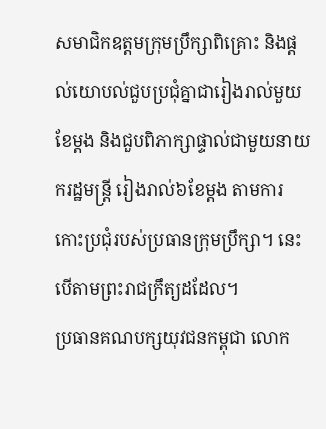សមាជិកឧត្តមក្រុមប្រឹក្សាពិគ្រោះ និងផ្តល់យោបល់ជួបប្រជុំគ្នាជារៀងរាល់មួយខែម្តង និងជួបពិភាក្សាផ្ទាល់ជាមួយនាយករដ្ឋមន្រ្តី រៀងរាល់៦ខែម្តង តាមការកោះប្រជុំរបស់ប្រធានក្រុមប្រឹក្សា។ នេះបើតាមព្រះរាជក្រឹត្យដដែល។
ប្រធានគណបក្សយុវជនកម្ពុជា លោក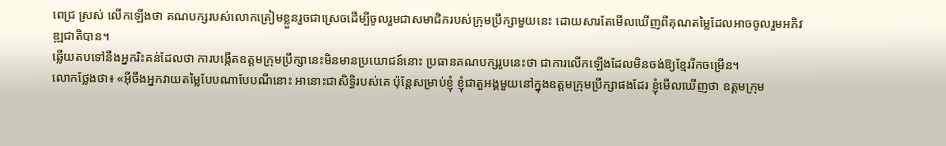ពេជ្រ ស្រស់ លើកឡើងថា គណបក្សរបស់លោកត្រៀមខ្លួនរួចជាស្រេចដើម្បីចូលរួមជាសមាជិករបស់ក្រុមប្រឹក្សាមួយនេះ ដោយសារតែមើលឃើញពីគុណតម្លៃដែលអាចចូលរួមអភិវឌ្ឍជាតិបាន។
ឆ្លើយតបទៅនឹងអ្នករិះគន់ដែលថា ការបង្កើតឧត្តមក្រុមប្រឹក្សានេះមិនមានប្រយោជន៍នោះ ប្រធានគណបក្សរូបនេះថា ជាការលើកឡើងដែលមិនចង់ឱ្យខ្មែររីកចម្រើន។
លោកថ្លែងថា៖ «អ៊ីចឹងអ្នកវាយតម្លៃបែបណាបែបណីនោះ អានោះជាសិទ្ធិរបស់គេ ប៉ុន្តែសម្រាប់ខ្ញុំ ខ្ញុំជាតួអង្គមួយនៅក្នុងឧត្តមក្រុមប្រឹក្សាផងដែរ ខ្ញុំមើលឃើញថា ឧត្តមក្រុម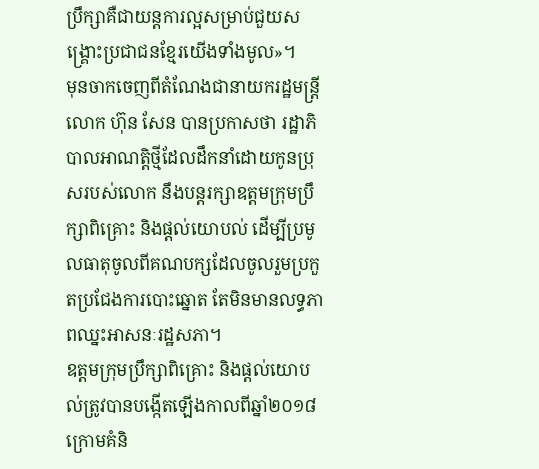ប្រឹក្សាគឺជាយន្តការល្អសម្រាប់ជួយសង្គ្រោះប្រជាជនខ្មែរយើងទាំងមូល»។
មុនចាកចេញពីតំណែងជានាយករដ្ឋមន្រ្តី លោក ហ៊ុន សែន បានប្រកាសថា រដ្ឋាភិបាលអាណត្តិថ្មីដែលដឹកនាំដោយកូនប្រុសរបស់លោក នឹងបន្តរក្សាឧត្តមក្រុមប្រឹក្សាពិគ្រោះ និងផ្ដល់យោបល់ ដើម្បីប្រមូលធាតុចូលពីគណបក្សដែលចូលរួមប្រកួតប្រជែងការបោះឆ្នោត តែមិនមានលទ្ធភាពឈ្នះអាសនៈរដ្ឋសភា។
ឧត្តមក្រុមប្រឹក្សាពិគ្រោះ និងផ្តល់យោបល់ត្រូវបានបង្កើតឡើងកាលពីឆ្នាំ២០១៨ ក្រោមគំនិ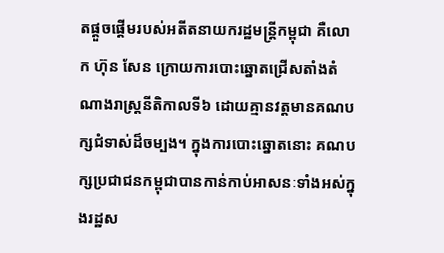តផ្តួចផ្តើមរបស់អតីតនាយករដ្ឋមន្ត្រីកម្ពុជា គឺលោក ហ៊ុន សែន ក្រោយការបោះឆ្នោតជ្រើសតាំងតំណាងរាស្ត្រនីតិកាលទី៦ ដោយគ្មានវត្តមានគណបក្សជំទាស់ដ៏ចម្បង។ ក្នុងការបោះឆ្នោតនោះ គណបក្សប្រជាជនកម្ពុជាបានកាន់កាប់អាសនៈទាំងអស់ក្នុងរដ្ឋស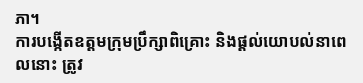ភា។
ការបង្កើតឧត្តមក្រុមប្រឹក្សាពិគ្រោះ និងផ្តល់យោបល់នាពេលនោះ ត្រូវ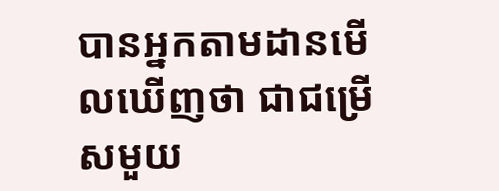បានអ្នកតាមដានមើលឃើញថា ជាជម្រើសមួយ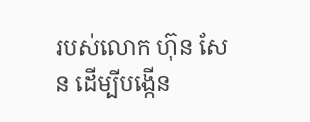របស់លោក ហ៊ុន សែន ដើម្បីបង្កើន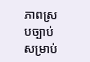ភាពស្របច្បាប់សម្រាប់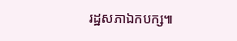រដ្ឋសភាឯកបក្ស៕